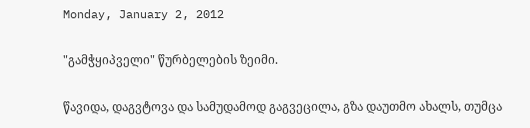Monday, January 2, 2012

"გამჭყიპველი" წურბელების ზეიმი.

წავიდა, დაგვტოვა და სამუდამოდ გაგვეცილა, გზა დაუთმო ახალს, თუმცა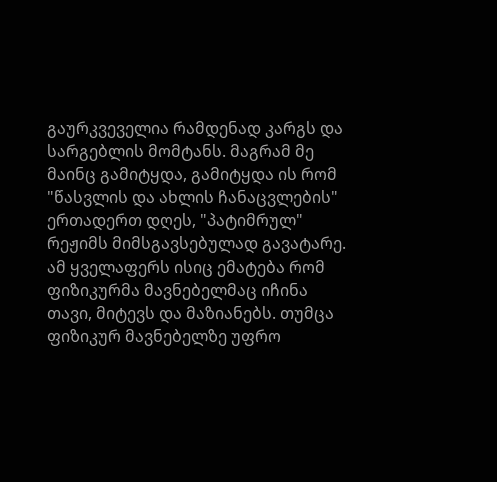გაურკვეველია რამდენად კარგს და სარგებლის მომტანს. მაგრამ მე მაინც გამიტყდა, გამიტყდა ის რომ "წასვლის და ახლის ჩანაცვლების" ერთადერთ დღეს, "პატიმრულ" რეჟიმს მიმსგავსებულად გავატარე. ამ ყველაფერს ისიც ემატება რომ ფიზიკურმა მავნებელმაც იჩინა თავი, მიტევს და მაზიანებს. თუმცა ფიზიკურ მავნებელზე უფრო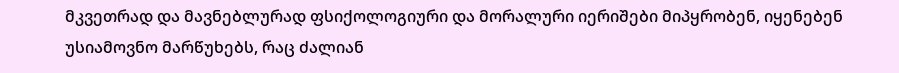მკვეთრად და მავნებლურად ფსიქოლოგიური და მორალური იერიშები მიპყრობენ, იყენებენ უსიამოვნო მარწუხებს, რაც ძალიან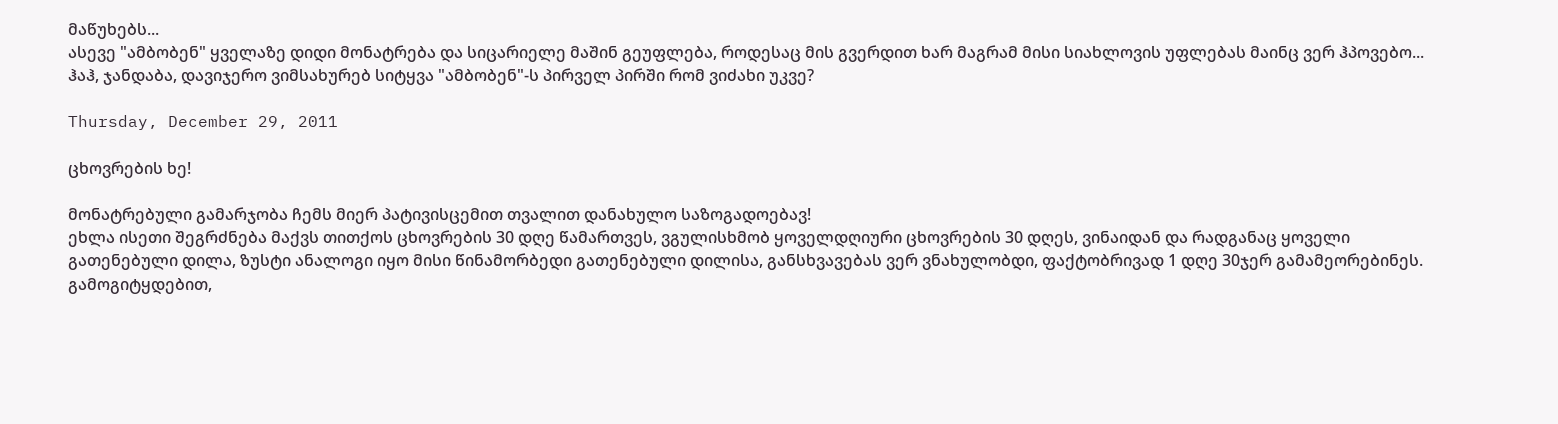მაწუხებს...
ასევე "ამბობენ" ყველაზე დიდი მონატრება და სიცარიელე მაშინ გეუფლება, როდესაც მის გვერდით ხარ მაგრამ მისი სიახლოვის უფლებას მაინც ვერ ჰპოვებო...
ჰაჰ, ჯანდაბა, დავიჯერო ვიმსახურებ სიტყვა "ამბობენ"-ს პირველ პირში რომ ვიძახი უკვე?

Thursday, December 29, 2011

ცხოვრების ხე!

მონატრებული გამარჯობა ჩემს მიერ პატივისცემით თვალით დანახულო საზოგადოებავ!
ეხლა ისეთი შეგრძნება მაქვს თითქოს ცხოვრების 30 დღე წამართვეს, ვგულისხმობ ყოველდღიური ცხოვრების 30 დღეს, ვინაიდან და რადგანაც ყოველი გათენებული დილა, ზუსტი ანალოგი იყო მისი წინამორბედი გათენებული დილისა, განსხვავებას ვერ ვნახულობდი, ფაქტობრივად 1 დღე 30ჯერ გამამეორებინეს. გამოგიტყდებით,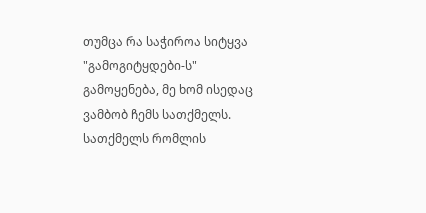თუმცა რა საჭიროა სიტყვა "გამოგიტყდები-ს" გამოყენება, მე ხომ ისედაც ვამბობ ჩემს სათქმელს. სათქმელს რომლის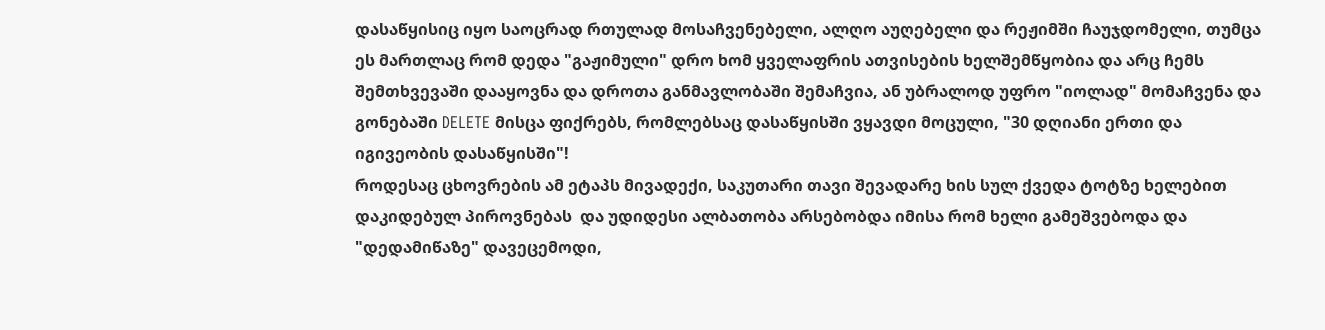დასაწყისიც იყო საოცრად რთულად მოსაჩვენებელი, ალღო აუღებელი და რეჟიმში ჩაუჯდომელი, თუმცა ეს მართლაც რომ დედა "გაჟიმული" დრო ხომ ყველაფრის ათვისების ხელშემწყობია და არც ჩემს შემთხვევაში დააყოვნა და დროთა განმავლობაში შემაჩვია, ან უბრალოდ უფრო "იოლად" მომაჩვენა და გონებაში DELETE მისცა ფიქრებს, რომლებსაც დასაწყისში ვყავდი მოცული, "30 დღიანი ერთი და იგივეობის დასაწყისში"!
როდესაც ცხოვრების ამ ეტაპს მივადექი, საკუთარი თავი შევადარე ხის სულ ქვედა ტოტზე ხელებით დაკიდებულ პიროვნებას  და უდიდესი ალბათობა არსებობდა იმისა რომ ხელი გამეშვებოდა და "დედამიწაზე" დავეცემოდი,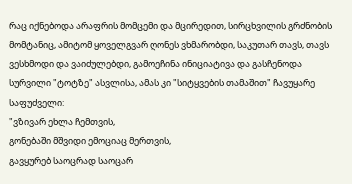რაც იქნებოდა არაფრის მომცემი და მცირედით, სირცხვილის გრძნობის მომტანიც, ამიტომ ყოველგვარ ღონეს ვხმარობდი, საკუთარ თავს, თავს ვესხმოდი და ვაიძულებდი, გამოეჩინა ინიციატივა და გასჩენოდა სურვილი "ტოტზე" ასვლისა, ამას კი "სიტყვების თამაშით" ჩავუყარე საფუძველი:
"ვზივარ ეხლა ჩემთვის,
გონებაში მშვიდი ემოციაც მერთვის,
გავყურებ საოცრად საოცარ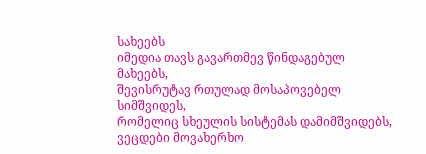სახეებს
იმედია თავს გავართმევ წინდაგებულ მახეებს,
შევისრუტავ რთულად მოსაპოვებელ სიმშვიდეს,
რომელიც სხეულის სისტემას დამიმშვიდებს,
ვეცდები მოვახერხო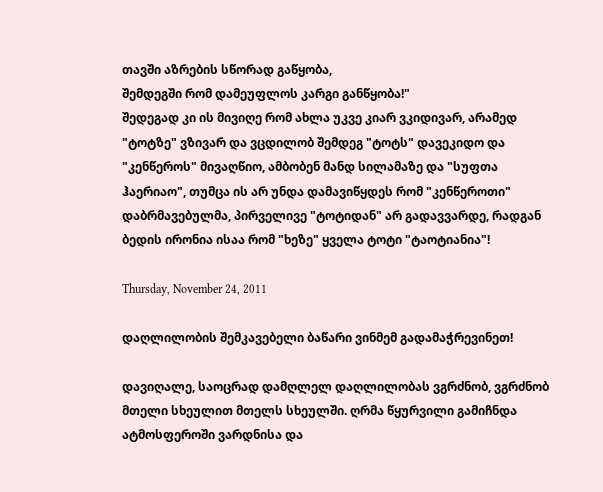თავში აზრების სწორად გაწყობა,
შემდეგში რომ დამეუფლოს კარგი განწყობა!"
შედეგად კი ის მივიღე რომ ახლა უკვე კიარ ვკიდივარ, არამედ "ტოტზე" ვზივარ და ვცდილობ შემდეგ "ტოტს" დავეკიდო და "კენწეროს" მივაღწიო, ამბობენ მანდ სილამაზე და "სუფთა ჰაერიაო", თუმცა ის არ უნდა დამავიწყდეს რომ "კენწეროთი" დაბრმავებულმა, პირველივე "ტოტიდან" არ გადავვარდე, რადგან ბედის ირონია ისაა რომ "ხეზე" ყველა ტოტი "ტაოტიანია"!

Thursday, November 24, 2011

დაღლილობის შემკავებელი ბაწარი ვინმემ გადამაჭრევინეთ!

დავიღალე, საოცრად დამღლელ დაღლილობას ვგრძნობ, ვგრძნობ მთელი სხეულით მთელს სხეულში. ღრმა წყურვილი გამიჩნდა ატმოსფეროში ვარდნისა და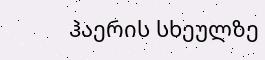ჰაერის სხეულზე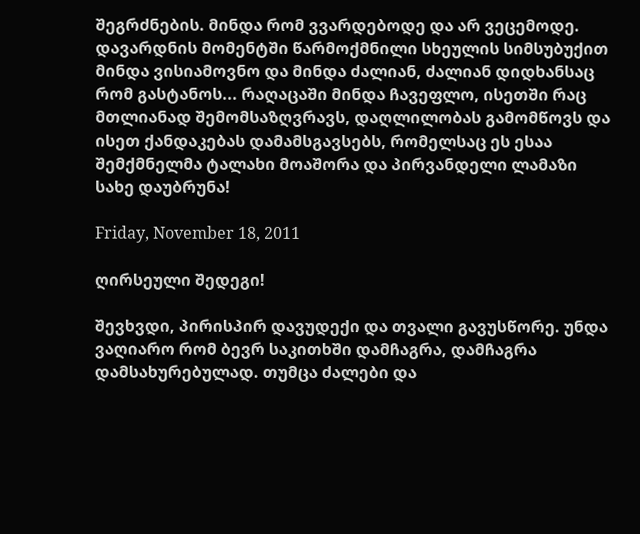შეგრძნების. მინდა რომ ვვარდებოდე და არ ვეცემოდე. დავარდნის მომენტში წარმოქმნილი სხეულის სიმსუბუქით მინდა ვისიამოვნო და მინდა ძალიან, ძალიან დიდხანსაც რომ გასტანოს... რაღაცაში მინდა ჩავეფლო, ისეთში რაც მთლიანად შემომსაზღვრავს, დაღლილობას გამომწოვს და ისეთ ქანდაკებას დამამსგავსებს, რომელსაც ეს ესაა შემქმნელმა ტალახი მოაშორა და პირვანდელი ლამაზი სახე დაუბრუნა!

Friday, November 18, 2011

ღირსეული შედეგი!

შევხვდი, პირისპირ დავუდექი და თვალი გავუსწორე. უნდა ვაღიარო რომ ბევრ საკითხში დამჩაგრა, დამჩაგრა დამსახურებულად. თუმცა ძალები და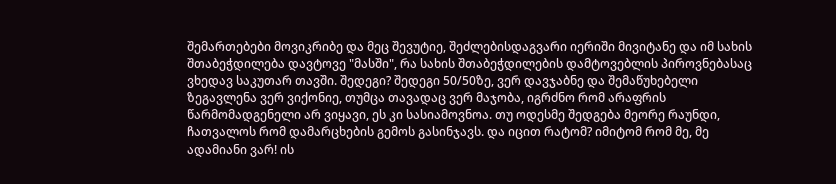შემართებები მოვიკრიბე და მეც შევუტიე, შეძლებისდაგვარი იერიში მივიტანე და იმ სახის შთაბეჭდილება დავტოვე "მასში", რა სახის შთაბეჭდილების დამტოვებლის პიროვნებასაც ვხედავ საკუთარ თავში. შედეგი? შედეგი 50/50ზე, ვერ დავჯაბნე და შემაწუხებელი ზეგავლენა ვერ ვიქონიე, თუმცა თავადაც ვერ მაჯობა, იგრძნო რომ არაფრის წარმომადგენელი არ ვიყავი, ეს კი სასიამოვნოა. თუ ოდესმე შედგება მეორე რაუნდი, ჩათვალოს რომ დამარცხების გემოს გასინჯავს. და იცით რატომ? იმიტომ რომ მე, მე ადამიანი ვარ! ის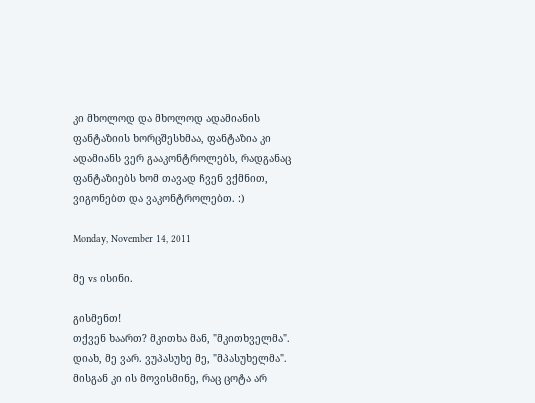კი მხოლოდ და მხოლოდ ადამიანის ფანტაზიის ხორცშესხმაა, ფანტაზია კი ადამიანს ვერ გააკონტროლებს, რადგანაც ფანტაზიებს ხომ თავად ჩვენ ვქმნით, ვიგონებთ და ვაკონტროლებთ. :)

Monday, November 14, 2011

მე vs ისინი.

გისმენთ!
თქვენ ხაართ? მკითხა მან, "მკითხველმა".
დიახ, მე ვარ. ვუპასუხე მე, "მპასუხელმა".
მისგან კი ის მოვისმინე, რაც ცოტა არ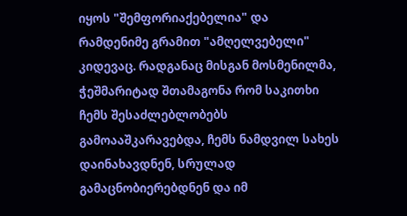იყოს "შემფორიაქებელია" და რამდენიმე გრამით "ამღელვებელი" კიდევაც. რადგანაც მისგან მოსმენილმა, ჭეშმარიტად შთამაგონა რომ საკითხი ჩემს შესაძლებლობებს გამოააშკარავებდა, ჩემს ნამდვილ სახეს დაინახავდნენ, სრულად გამაცნობიერებდნენ და იმ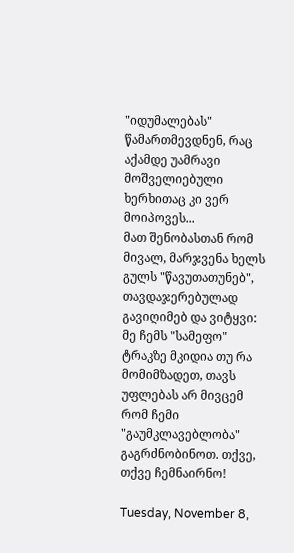"იდუმალებას" წამართმევდნენ, რაც აქამდე უამრავი მოშველიებული ხერხითაც კი ვერ მოიპოვეს...
მათ შენობასთან რომ მივალ, მარჯვენა ხელს გულს "წავუთათუნებ", თავდაჯერებულად გავიღიმებ და ვიტყვი: მე ჩემს "სამეფო" ტრაკზე მკიდია თუ რა მომიმზადეთ, თავს უფლებას არ მივცემ რომ ჩემი "გაუმკლავებლობა" გაგრძნობინოთ. თქვე, თქვე ჩემნაირნო!

Tuesday, November 8,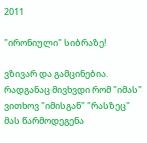2011

"ირონიული" სიბრაზე!

ვზივარ და გამცინებია. რადგანაც მივხვდი რომ "იმას" ვითხოვ "იმისგან" "რასზეც" მას წარმოდეგენა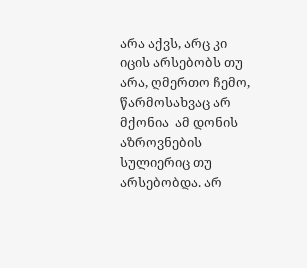არა აქვს, არც კი იცის არსებობს თუ არა, ღმერთო ჩემო,  წარმოსახვაც არ მქონია  ამ დონის აზროვნების სულიერიც თუ არსებობდა. არ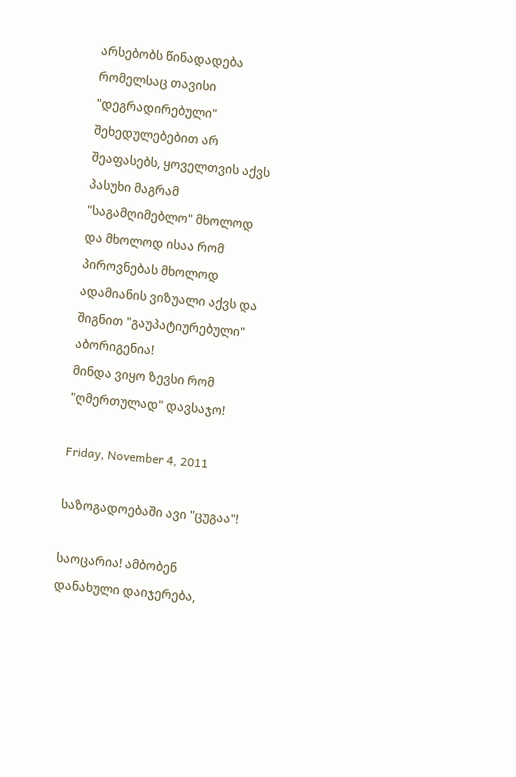არსებობს წინადადება რომელსაც თავისი "დეგრადირებული" შეხედულებებით არ შეაფასებს, ყოველთვის აქვს პასუხი მაგრამ "საგამღიმებლო" მხოლოდ და მხოლოდ ისაა რომ პიროვნებას მხოლოდ ადამიანის ვიზუალი აქვს და შიგნით "გაუპატიურებული" აბორიგენია!
მინდა ვიყო ზევსი რომ "ღმერთულად" დავსაჯო!

Friday, November 4, 2011

საზოგადოებაში ავი "ცუგაა"!

საოცარია! ამბობენ დანახული დაიჯერება,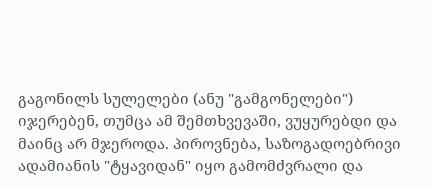გაგონილს სულელები (ანუ "გამგონელები") იჯერებენ, თუმცა ამ შემთხვევაში, ვუყურებდი და მაინც არ მჯეროდა. პიროვნება, საზოგადოებრივი ადამიანის "ტყავიდან" იყო გამომძვრალი და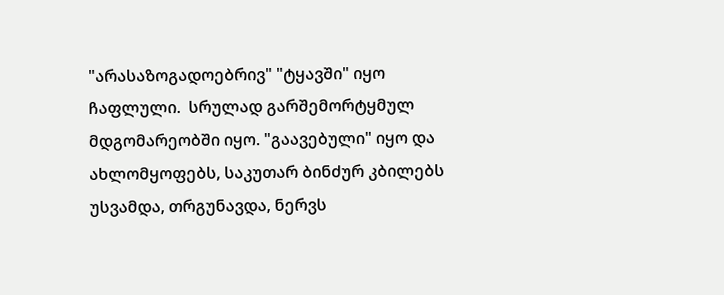"არასაზოგადოებრივ" "ტყავში" იყო ჩაფლული.  სრულად გარშემორტყმულ მდგომარეობში იყო. "გაავებული" იყო და ახლომყოფებს, საკუთარ ბინძურ კბილებს უსვამდა, თრგუნავდა, ნერვს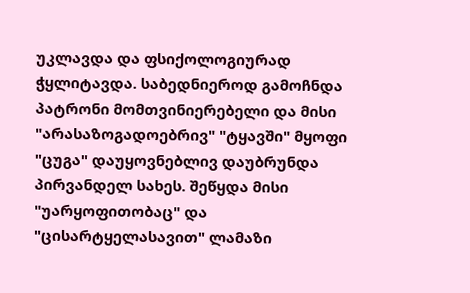უკლავდა და ფსიქოლოგიურად ჭყლიტავდა. საბედნიეროდ გამოჩნდა პატრონი მომთვინიერებელი და მისი "არასაზოგადოებრივ" "ტყავში" მყოფი "ცუგა" დაუყოვნებლივ დაუბრუნდა პირვანდელ სახეს. შეწყდა მისი "უარყოფითობაც" და "ცისარტყელასავით" ლამაზი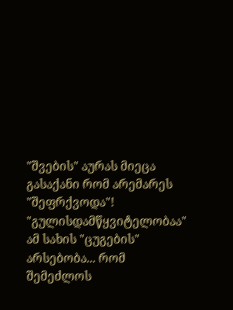"შვების" აურას მიეცა გასაქანი რომ არემარეს "შეფრქვოდა"!
"გულისდამწყვიტელობაა" ამ სახის "ცუგების" არსებობა... რომ შემეძლოს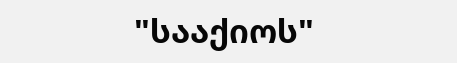"სააქიოს"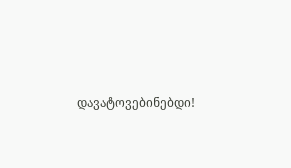დავატოვებინებდი!